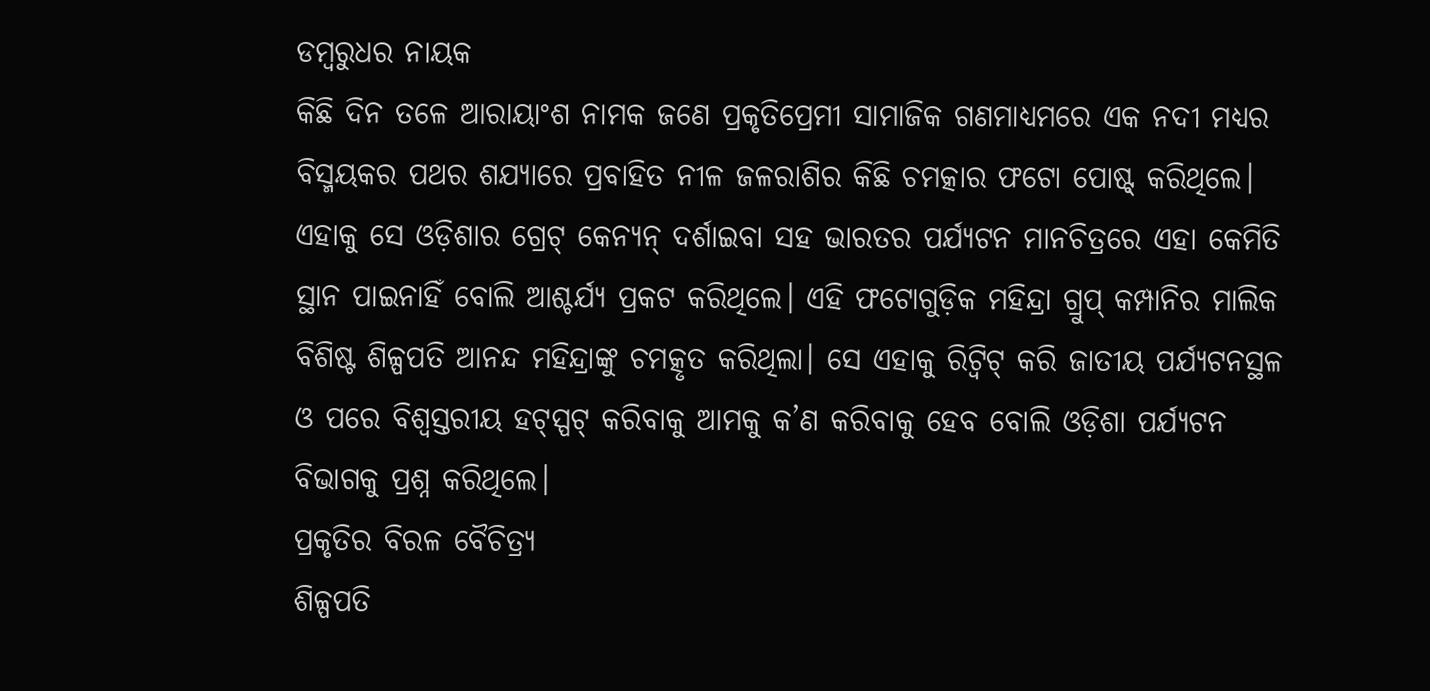ଡମ୍ବରୁଧର ନାୟକ
କିଛି ଦିନ ତଳେ ଆରାୟାଂଶ ନାମକ ଜଣେ ପ୍ରକୃତିପ୍ରେମୀ ସାମାଜିକ ଗଣମାଧ୍ୟମରେ ଏକ ନଦୀ ମଧ୍ୟର ବିସ୍ମୟକର ପଥର ଶଯ୍ୟାରେ ପ୍ରବାହିତ ନୀଳ ଜଳରାଶିର କିଛି ଚମତ୍କାର ଫଟୋ ପୋଷ୍ଟ୍ କରିଥିଲେ। ଏହାକୁ ସେ ଓଡ଼ିଶାର ଗ୍ରେଟ୍ କେନ୍ୟନ୍ ଦର୍ଶାଇବା ସହ ଭାରତର ପର୍ଯ୍ୟଟନ ମାନଚିତ୍ରରେ ଏହା କେମିତି ସ୍ଥାନ ପାଇନାହିଁ ବୋଲି ଆଶ୍ଚର୍ଯ୍ୟ ପ୍ରକଟ କରିଥିଲେ। ଏହି ଫଟୋଗୁଡ଼ିକ ମହିନ୍ଦ୍ରା ଗ୍ରୁପ୍ କମ୍ପାନିର ମାଲିକ ବିଶିଷ୍ଟ ଶିଳ୍ପପତି ଆନନ୍ଦ ମହିନ୍ଦ୍ରାଙ୍କୁ ଚମତ୍କୃତ କରିଥିଲା। ସେ ଏହାକୁ ରିଟ୍ବିଟ୍ କରି ଜାତୀୟ ପର୍ଯ୍ୟଟନସ୍ଥଳ ଓ ପରେ ବିଶ୍ବସ୍ତରୀୟ ହଟ୍ସ୍ପଟ୍ କରିବାକୁ ଆମକୁ କ’ଣ କରିବାକୁ ହେବ ବୋଲି ଓଡ଼ିଶା ପର୍ଯ୍ୟଟନ ବିଭାଗକୁ ପ୍ରଶ୍ନ କରିଥିଲେ।
ପ୍ରକୃତିର ବିରଳ ବୈଚିତ୍ର୍ୟ
ଶିଳ୍ପପତି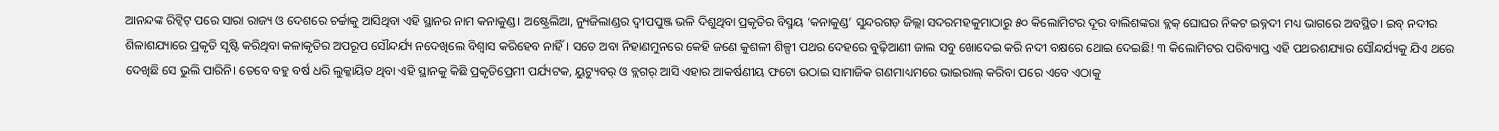ଆନନ୍ଦଙ୍କ ରିଟ୍ବିଟ୍ ପରେ ସାରା ରାଜ୍ୟ ଓ ଦେଶରେ ଚର୍ଚ୍ଚାକୁ ଆସିଥିବା ଏହି ସ୍ଥାନର ନାମ କନାକୁଣ୍ଡ। ଅଷ୍ଟ୍ରେଲିଆ, ନ୍ୟୁଜିଲାଣ୍ଡର ଦ୍ବୀପପୁଞ୍ଜ ଭଳି ଦିଶୁଥିବା ପ୍ରକୃତିର ବିସ୍ମୟ ‘କନାକୁଣ୍ଡ’ ସୁନ୍ଦରଗଡ଼ ଜିଲ୍ଲା ସଦରମହକୁମାଠାରୁ ୫୦ କିଲୋମିଟର ଦୂର ବାଲିଶଙ୍କରା ବ୍ଲକ୍ ଘୋଘର ନିକଟ ଇବ୍ନଦୀ ମଧ୍ୟ ଭାଗରେ ଅବସ୍ଥିତ। ଇବ୍ ନଦୀର ଶିଳାଶଯ୍ୟାରେ ପ୍ରକୃତି ସୃଷ୍ଟି କରିଥିବା କଳାକୃତିର ଅପରୂପ ସୌନ୍ଦର୍ଯ୍ୟ ନଦେଖିଲେ ବିଶ୍ବାସ କରିହେବ ନାହିଁ। ସତେ ଅବା ନିହାଣମୁନରେ କେହି ଜଣେ କୁଶଳୀ ଶିଳ୍ପୀ ପଥର ଦେହରେ ବୁଢ଼ିଆଣୀ ଜାଲ ସବୁ ଖୋଦେଇ କରି ନଦୀ ବକ୍ଷରେ ଥୋଇ ଦେଇଛି! ୩ କିଲୋମିଟର ପରିବ୍ୟାପ୍ତ ଏହି ପଥରଶଯ୍ୟାର ସୌନ୍ଦର୍ଯ୍ୟକୁ ଯିଏ ଥରେ ଦେଖିଛି ସେ ଭୁଲି ପାରିନି। ତେବେ ବହୁ ବର୍ଷ ଧରି ଲୁକ୍କାୟିତ ଥିବା ଏହି ସ୍ଥାନକୁ କିଛି ପ୍ରକୃତିପ୍ରେମୀ ପର୍ଯ୍ୟଟକ, ୟୁଟ୍ୟୁବର୍ ଓ ବ୍ଲଗର୍ ଆସି ଏହାର ଆକର୍ଷଣୀୟ ଫଟୋ ଉଠାଇ ସାମାଜିକ ଗଣମାଧ୍ୟମରେ ଭାଇରାଲ୍ କରିବା ପରେ ଏବେ ଏଠାକୁ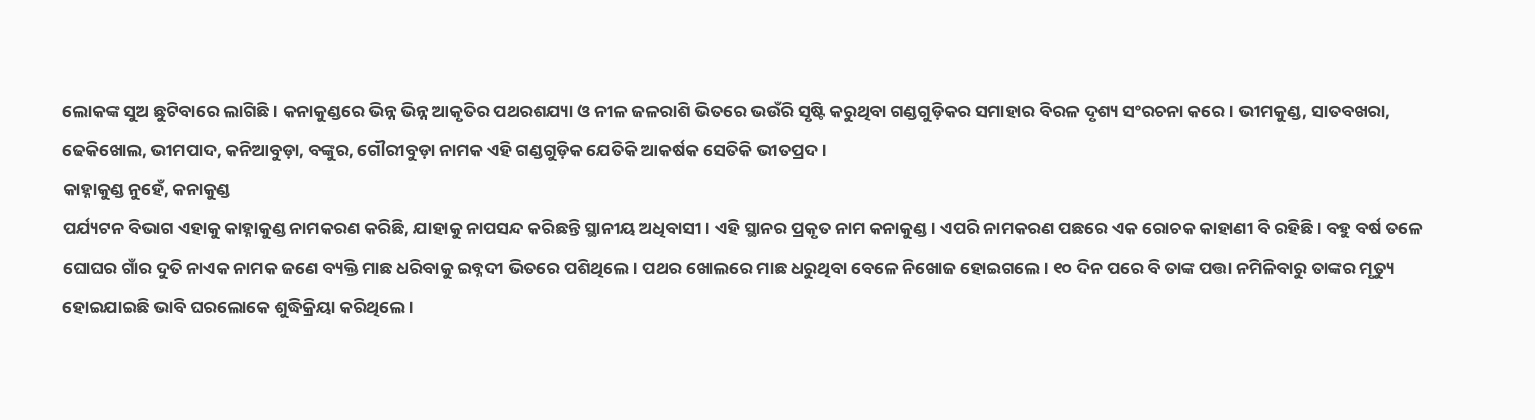ଲୋକଙ୍କ ସୁଅ ଛୁଟିବାରେ ଲାଗିଛି। କନାକୁଣ୍ଡରେ ଭିନ୍ନ ଭିନ୍ନ ଆକୃତିର ପଥରଶଯ୍ୟା ଓ ନୀଳ ଜଳରାଶି ଭିତରେ ଭଉଁରି ସୃଷ୍ଟି କରୁଥିବା ଗଣ୍ଡଗୁଡ଼ିକର ସମାହାର ବିରଳ ଦୃଶ୍ୟ ସଂରଚନା କରେ। ଭୀମକୁଣ୍ଡ, ସାତବଖରା, ଢେକିଖୋଲ, ଭୀମପାଦ, କନିଆବୁଡ଼ା, ବଙ୍କୁର, ଗୌରୀବୁଡ଼ା ନାମକ ଏହି ଗଣ୍ଡଗୁଡ଼ିକ ଯେତିକି ଆକର୍ଷକ ସେତିକି ଭୀତପ୍ରଦ।
କାହ୍ନାକୁଣ୍ଡ ନୁହେଁ, କନାକୁଣ୍ଡ
ପର୍ଯ୍ୟଟନ ବିଭାଗ ଏହାକୁ କାହ୍ନାକୁଣ୍ଡ ନାମକରଣ କରିଛି, ଯାହାକୁ ନାପସନ୍ଦ କରିଛନ୍ତି ସ୍ଥାନୀୟ ଅଧିବାସୀ। ଏହି ସ୍ଥାନର ପ୍ରକୃତ ନାମ କନାକୁଣ୍ଡ। ଏପରି ନାମକରଣ ପଛରେ ଏକ ରୋଚକ କାହାଣୀ ବି ରହିଛି। ବହୁ ବର୍ଷ ତଳେ ଘୋଘର ଗାଁର ଦୁତି ନାଏକ ନାମକ ଜଣେ ବ୍ୟକ୍ତି ମାଛ ଧରିବାକୁ ଇବ୍ନଦୀ ଭିତରେ ପଶିଥିଲେ। ପଥର ଖୋଲରେ ମାଛ ଧରୁଥିବା ବେଳେ ନିଖୋଜ ହୋଇଗଲେ। ୧୦ ଦିନ ପରେ ବି ତାଙ୍କ ପତ୍ତା ନମିଳିବାରୁ ତାଙ୍କର ମୃତ୍ୟୁ ହୋଇଯାଇଛି ଭାବି ଘରଲୋକେ ଶୁଦ୍ଧିକ୍ରିୟା କରିଥିଲେ।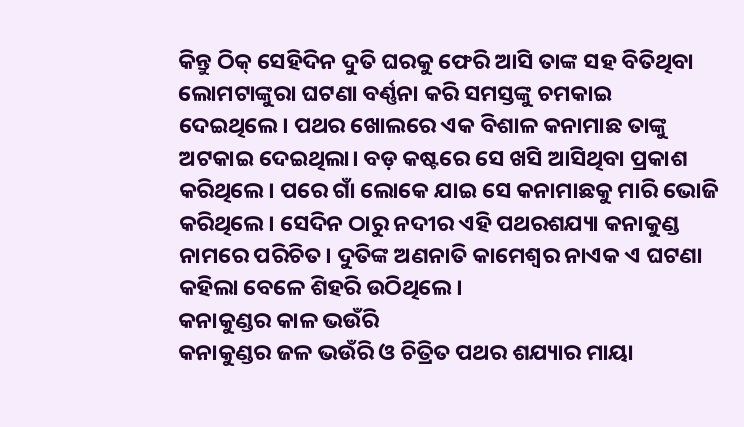କିନ୍ତୁ ଠିକ୍ ସେହିଦିନ ଦୁତି ଘରକୁ ଫେରି ଆସି ତାଙ୍କ ସହ ବିତିଥିବା ଲୋମଟାଙ୍କୁରା ଘଟଣା ବର୍ଣ୍ଣନା କରି ସମସ୍ତଙ୍କୁ ଚମକାଇ ଦେଇଥିଲେ। ପଥର ଖୋଲରେ ଏକ ବିଶାଳ କନାମାଛ ତାଙ୍କୁ ଅଟକାଇ ଦେଇଥିଲା। ବଡ଼ କଷ୍ଟରେ ସେ ଖସି ଆସିଥିବା ପ୍ରକାଶ କରିଥିଲେ। ପରେ ଗାଁ ଲୋକେ ଯାଇ ସେ କନାମାଛକୁ ମାରି ଭୋଜି କରିଥିଲେ। ସେଦିନ ଠାରୁ ନଦୀର ଏହି ପଥରଶଯ୍ୟା କନାକୁଣ୍ଡ ନାମରେ ପରିଚିତ। ଦୁତିଙ୍କ ଅଣନାତି କାମେଶ୍ବର ନାଏକ ଏ ଘଟଣା କହିଲା ବେଳେ ଶିହରି ଉଠିଥିଲେ।
କନାକୁଣ୍ଡର କାଳ ଭଉଁରି
କନାକୁଣ୍ଡର ଜଳ ଭଉଁରି ଓ ଚିତ୍ରିତ ପଥର ଶଯ୍ୟାର ମାୟା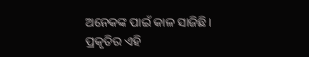ଅନେକଙ୍କ ପାଇଁ କାଳ ସାଜିଛି। ପ୍ରକୃତିର ଏହି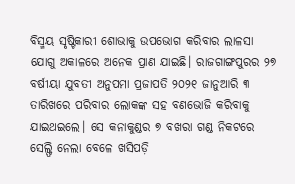ବିସ୍ମୟ ସୃଷ୍ଟିକାରୀ ଶୋଭାକୁ ଉପଭୋଗ କରିବାର ଲାଳସା ଯୋଗୁ ଅକାଳରେ ଅନେକ ପ୍ରାଣ ଯାଇଛି। ରାଜଗାଙ୍ଗପୁରର ୨୭ ବର୍ଷୀୟା ଯୁବତୀ ଅନୁପମା ପ୍ରଜାପତି ୨୦୨୧ ଜାନୁଆରି ୩ ତାରିଖରେ ପରିବାର ଲୋକଙ୍କ ସହ ବଣଭୋଜି କରିବାକୁ ଯାଇଥଇଲେ। ସେ କନାକୁଣ୍ଡର ୭ ବଖରା ଗଣ୍ଡ ନିକଟରେ ସେଲ୍ଫି ନେଲା ବେଳେ ଖସିପଡ଼ି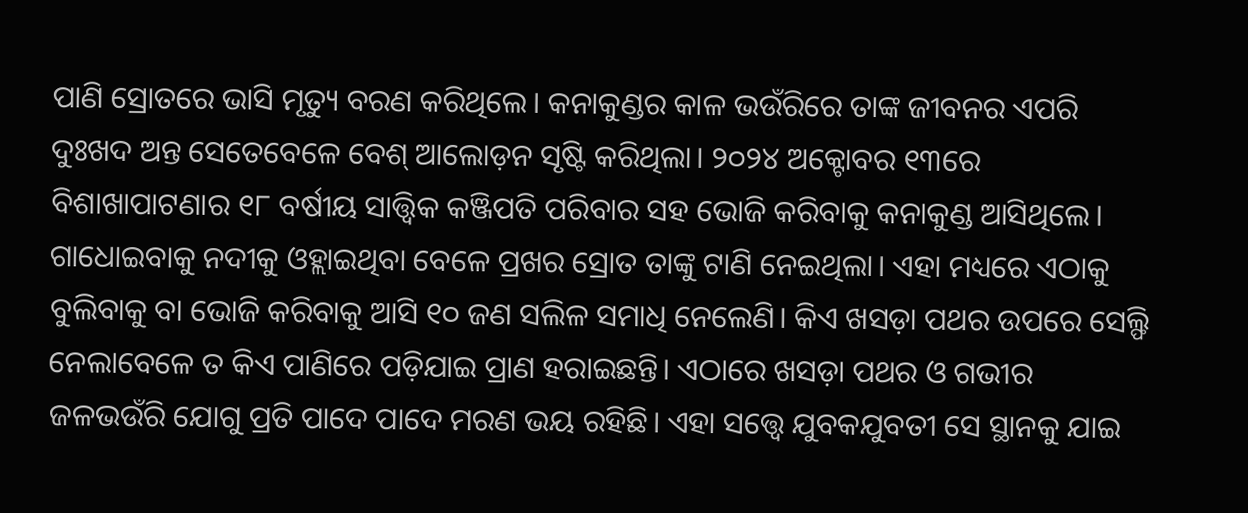ପାଣି ସ୍ରୋତରେ ଭାସି ମୃତ୍ୟୁ ବରଣ କରିଥିଲେ। କନାକୁଣ୍ଡର କାଳ ଭଉଁରିରେ ତାଙ୍କ ଜୀବନର ଏପରି ଦୁଃଖଦ ଅନ୍ତ ସେତେବେଳେ ବେଶ୍ ଆଲୋଡ଼ନ ସୃଷ୍ଟି କରିଥିଲା। ୨୦୨୪ ଅକ୍ଟୋବର ୧୩ରେ ବିଶାଖାପାଟଣାର ୧୮ ବର୍ଷୀୟ ସାତ୍ତ୍ବିକ କଞ୍ଜିପତି ପରିବାର ସହ ଭୋଜି କରିବାକୁ କନାକୁଣ୍ଡ ଆସିଥିଲେ। ଗାଧୋଇବାକୁ ନଦୀକୁ ଓହ୍ଲାଇଥିବା ବେଳେ ପ୍ରଖର ସ୍ରୋତ ତାଙ୍କୁ ଟାଣି ନେଇଥିଲା। ଏହା ମଧ୍ୟରେ ଏଠାକୁ ବୁଲିବାକୁ ବା ଭୋଜି କରିବାକୁ ଆସି ୧୦ ଜଣ ସଲିଳ ସମାଧି ନେଲେଣି। କିଏ ଖସଡ଼ା ପଥର ଉପରେ ସେଲ୍ଫି ନେଲାବେଳେ ତ କିଏ ପାଣିରେ ପଡ଼ିଯାଇ ପ୍ରାଣ ହରାଇଛନ୍ତି। ଏଠାରେ ଖସଡ଼ା ପଥର ଓ ଗଭୀର ଜଳଭଉଁରି ଯୋଗୁ ପ୍ରତି ପାଦେ ପାଦେ ମରଣ ଭୟ ରହିଛି। ଏହା ସତ୍ତ୍ବେ ଯୁବକଯୁବତୀ ସେ ସ୍ଥାନକୁ ଯାଇ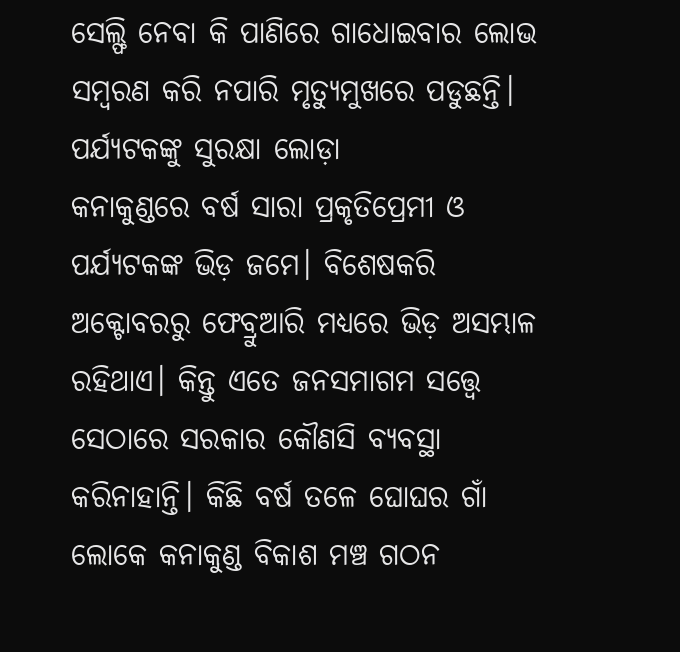ସେଲ୍ଫି ନେବା କି ପାଣିରେ ଗାଧୋଇବାର ଲୋଭ ସମ୍ବରଣ କରି ନପାରି ମୃତ୍ୟୁମୁଖରେ ପଡୁଛନ୍ତି।
ପର୍ଯ୍ୟଟକଙ୍କୁ ସୁରକ୍ଷା ଲୋଡ଼ା
କନାକୁଣ୍ଡରେ ବର୍ଷ ସାରା ପ୍ରକୃତିପ୍ରେମୀ ଓ ପର୍ଯ୍ୟଟକଙ୍କ ଭିଡ଼ ଜମେ। ବିଶେଷକରି ଅକ୍ଟୋବରରୁ ଫେବ୍ରୁଆରି ମଧ୍ୟରେ ଭିଡ଼ ଅସମ୍ଭାଳ ରହିଥାଏ। କିନ୍ତୁ ଏତେ ଜନସମାଗମ ସତ୍ତ୍ବେ ସେଠାରେ ସରକାର କୌଣସି ବ୍ୟବସ୍ଥା କରିନାହାନ୍ତି। କିଛି ବର୍ଷ ତଳେ ଘୋଘର ଗାଁ ଲୋକେ କନାକୁଣ୍ଡ ବିକାଶ ମଞ୍ଚ ଗଠନ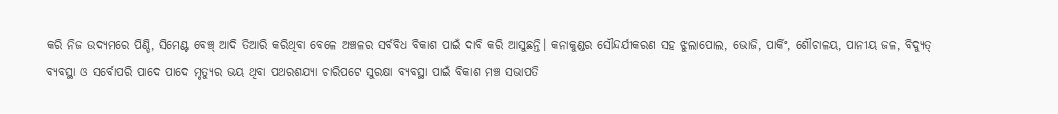କରି ନିଜ ଉଦ୍ୟମରେ ପିଣ୍ଡି, ସିମେଣ୍ଟ ବେଞ୍ଚ୍ ଆଦି ତିଆରି କରିଥିବା ବେଳେ ଅଞ୍ଚଳର ସର୍ବବିଧ ବିକାଶ ପାଇଁ ଦାବି କରି ଆସୁଛନ୍ତି। କନାକୁଣ୍ଡର ସୌନ୍ଦର୍ଯୀକରଣ ସହ ଝୁଲାପୋଲ, ଭୋଜି, ପାର୍କିଂ, ଶୌଚାଳୟ, ପାନୀୟ ଜଳ, ବିଦ୍ୟୁତ୍ ବ୍ୟବସ୍ଥା ଓ ସର୍ବୋପରି ପାଦେ ପାଦେ ମୃତ୍ୟୁର ଭୟ ଥିବା ପଥରଶଯ୍ୟା ଚାରିପଟେ ସୁରକ୍ଷା ବ୍ୟବସ୍ଥା ପାଇଁ ବିକାଶ ମଞ୍ଚ ସଭାପତି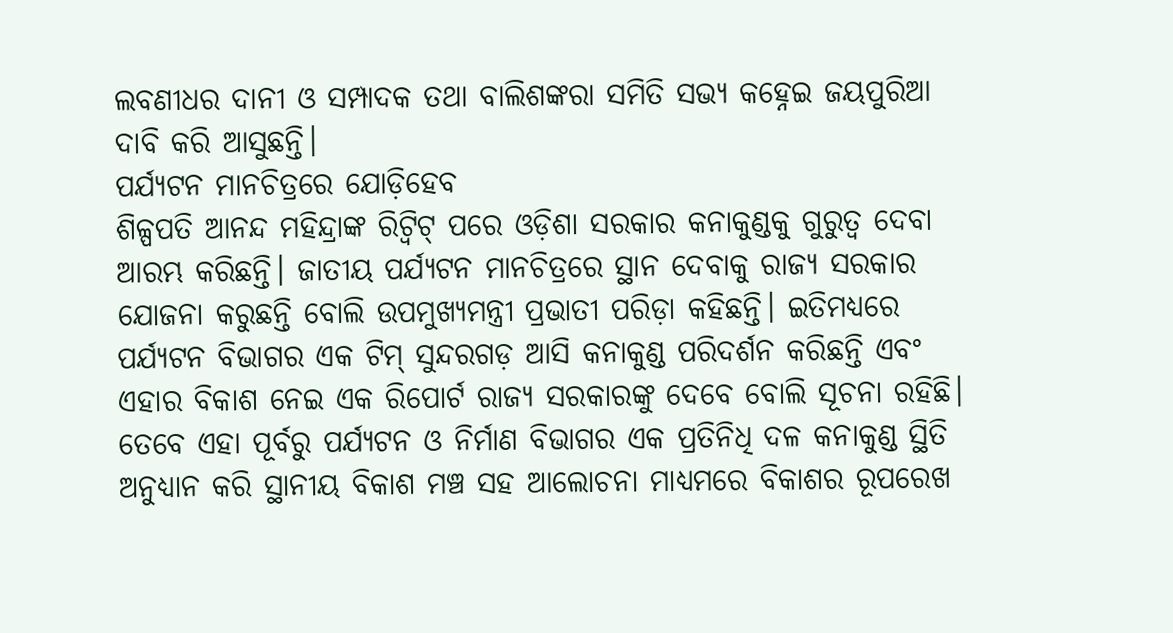ଲବଣୀଧର ଦାନୀ ଓ ସମ୍ପାଦକ ତଥା ବାଲିଶଙ୍କରା ସମିତି ସଭ୍ୟ କହ୍ନେଇ ଜୟପୁରିଆ ଦାବି କରି ଆସୁଛନ୍ତି।
ପର୍ଯ୍ୟଟନ ମାନଚିତ୍ରରେ ଯୋଡ଼ିହେବ
ଶିଳ୍ପପତି ଆନନ୍ଦ ମହିନ୍ଦ୍ରାଙ୍କ ରିଟ୍ବିଟ୍ ପରେ ଓଡ଼ିଶା ସରକାର କନାକୁଣ୍ଡକୁ ଗୁରୁତ୍ବ ଦେବା ଆରମ୍ଭ କରିଛନ୍ତି। ଜାତୀୟ ପର୍ଯ୍ୟଟନ ମାନଚିତ୍ରରେ ସ୍ଥାନ ଦେବାକୁ ରାଜ୍ୟ ସରକାର ଯୋଜନା କରୁଛନ୍ତି ବୋଲି ଉପମୁଖ୍ୟମନ୍ତ୍ରୀ ପ୍ରଭାତୀ ପରିଡ଼ା କହିଛନ୍ତି। ଇତିମଧ୍ୟରେ ପର୍ଯ୍ୟଟନ ବିଭାଗର ଏକ ଟିମ୍ ସୁନ୍ଦରଗଡ଼ ଆସି କନାକୁଣ୍ଡ ପରିଦର୍ଶନ କରିଛନ୍ତି ଏବଂ ଏହାର ବିକାଶ ନେଇ ଏକ ରିପୋର୍ଟ ରାଜ୍ୟ ସରକାରଙ୍କୁ ଦେବେ ବୋଲି ସୂଚନା ରହିଛି। ତେବେ ଏହା ପୂର୍ବରୁ ପର୍ଯ୍ୟଟନ ଓ ନିର୍ମାଣ ବିଭାଗର ଏକ ପ୍ରତିନିଧି ଦଳ କନାକୁଣ୍ଡ ସ୍ଥିତି ଅନୁଧ୍ୟାନ କରି ସ୍ଥାନୀୟ ବିକାଶ ମଞ୍ଚ ସହ ଆଲୋଚନା ମାଧ୍ୟମରେ ବିକାଶର ରୂପରେଖ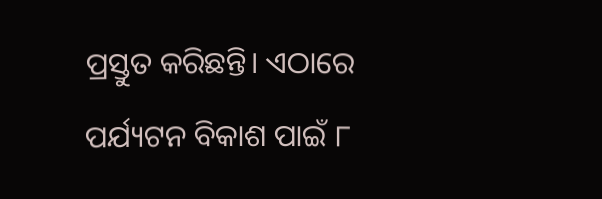ପ୍ରସ୍ତୁତ କରିଛନ୍ତି। ଏଠାରେ ପର୍ଯ୍ୟଟନ ବିକାଶ ପାଇଁ ୮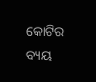କୋଟିର ବ୍ୟୟ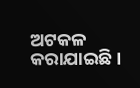ଅଟକଳ କରାଯାଇଛି।